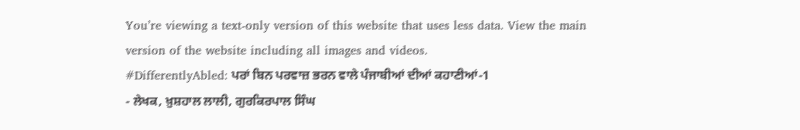You’re viewing a text-only version of this website that uses less data. View the main version of the website including all images and videos.
#DifferentlyAbled: ਪਰਾਂ ਬਿਨ ਪਰਵਾਜ਼ ਭਰਨ ਵਾਲੇ ਪੰਜਾਬੀਆਂ ਦੀਆਂ ਕਹਾਣੀਆਂ-1
- ਲੇਖਕ, ਖ਼ੁਸ਼ਹਾਲ ਲਾਲੀ, ਗੁਰਕਿਰਪਾਲ ਸਿੰਘ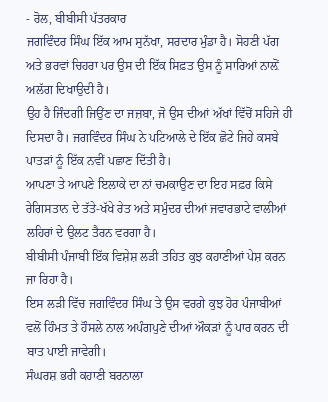- ਰੋਲ, ਬੀਬੀਸੀ ਪੱਤਰਕਾਰ
ਜਗਵਿੰਦਰ ਸਿੰਘ ਇੱਕ ਆਮ ਸੁਨੱਖਾ, ਸਰਦਾਰ ਮੁੰਡਾ ਹੈ। ਸੋਹਣੀ ਪੱਗ ਅਤੇ ਭਰਵਾਂ ਚਿਹਰਾ ਪਰ ਉਸ ਦੀ ਇੱਕ ਸਿਫ਼ਤ ਉਸ ਨੂੰ ਸਾਰਿਆਂ ਨਾਲ਼ੋਂ ਅਲੱਗ ਦਿਖਾਉਦੀ ਹੈ।
ਉਹ ਹੈ ਜਿੰਦਗੀ ਜਿਉਂਣ ਦਾ ਜਜ਼ਬਾ, ਜੋ ਉਸ ਦੀਆਂ ਅੱਖਾਂ ਵਿੱਚੋਂ ਸਹਿਜੇ ਹੀ ਦਿਸਦਾ ਹੈ। ਜਗਵਿੰਦਰ ਸਿੰਘ ਨੇ ਪਟਿਆਲੇ ਦੇ ਇੱਕ ਛੋਟੇ ਜਿਹੇ ਕਸਬੇ ਪਾਤੜਾਂ ਨੂੰ ਇੱਕ ਨਵੀਂ ਪਛਾਣ ਦਿੱਤੀ ਹੈ।
ਆਪਣਾ ਤੇ ਆਪਣੇ ਇਲਾਕੇ ਦਾ ਨਾਂ ਚਮਕਾਉਣ ਦਾ ਇਹ ਸਫ਼ਰ ਕਿਸੇ ਰੇਗਿਸਤਾਨ ਦੇ ਤੱਤੇ-ਖੱਖੇ ਰੇਤ ਅਤੇ ਸਮੁੰਦਰ ਦੀਆਂ ਜਵਾਰਭਾਟੇ ਵਾਲੀਆਂ ਲਹਿਰਾਂ ਦੇ ਉਲਟ ਤੈਰਨ ਵਰਗਾ ਹੈ।
ਬੀਬੀਸੀ ਪੰਜਾਬੀ ਇੱਕ ਵਿਸ਼ੇਸ਼ ਲੜੀ ਤਹਿਤ ਕੁਝ ਕਹਾਣੀਆਂ ਪੇਸ਼ ਕਰਨ ਜਾ ਰਿਹਾ ਹੈ।
ਇਸ ਲੜੀ ਵਿੱਚ ਜਗਵਿੰਦਰ ਸਿੰਘ ਤੇ ਉਸ ਵਰਗੇ ਕੁਝ ਹੋਰ ਪੰਜਾਬੀਆਂ ਵਲੋਂ ਹਿੰਮਤ ਤੇ ਹੌਸਲੇ ਨਾਲ ਅਪੰਗਪੁਣੇ ਦੀਆਂ ਔਕੜਾਂ ਨੂੰ ਪਾਰ ਕਰਨ ਦੀ ਬਾਤ ਪਾਈ ਜਾਵੇਗੀ।
ਸੰਘਰਸ਼ ਭਰੀ ਕਹਾਣੀ ਬਰਨਾਲਾ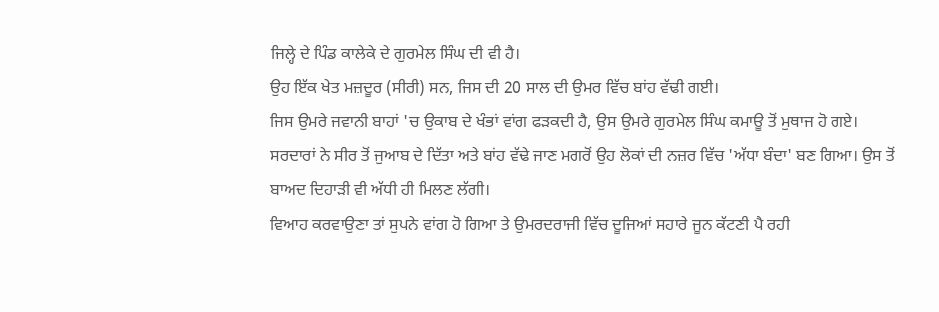ਜਿਲ੍ਹੇ ਦੇ ਪਿੰਡ ਕਾਲੇਕੇ ਦੇ ਗੁਰਮੇਲ ਸਿੰਘ ਦੀ ਵੀ ਹੈ।
ਉਹ ਇੱਕ ਖੇਤ ਮਜ਼ਦੂਰ (ਸੀਰੀ) ਸਨ, ਜਿਸ ਦੀ 20 ਸਾਲ ਦੀ ਉਮਰ ਵਿੱਚ ਬਾਂਹ ਵੱਢੀ ਗਈ।
ਜਿਸ ਉਮਰੇ ਜਵਾਨੀ ਬਾਹਾਂ 'ਚ ਉਕਾਬ ਦੇ ਖੰਭਾਂ ਵਾਂਗ ਫੜਕਦੀ ਹੈ, ਉਸ ਉਮਰੇ ਗੁਰਮੇਲ ਸਿੰਘ ਕਮਾਊ ਤੋਂ ਮੁਥਾਜ ਹੋ ਗਏ।
ਸਰਦਾਰਾਂ ਨੇ ਸੀਰ ਤੋਂ ਜੁਆਬ ਦੇ ਦਿੱਤਾ ਅਤੇ ਬਾਂਹ ਵੱਢੇ ਜਾਣ ਮਗਰੋਂ ਉਹ ਲੋਕਾਂ ਦੀ ਨਜ਼ਰ ਵਿੱਚ 'ਅੱਧਾ ਬੰਦਾ' ਬਣ ਗਿਆ। ਉਸ ਤੋਂ ਬਾਅਦ ਦਿਹਾੜੀ ਵੀ ਅੱਧੀ ਹੀ ਮਿਲਣ ਲੱਗੀ।
ਵਿਆਹ ਕਰਵਾਉਣਾ ਤਾਂ ਸੁਪਨੇ ਵਾਂਗ ਹੋ ਗਿਆ ਤੇ ਉਮਰਦਰਾਜੀ ਵਿੱਚ ਦੂਜਿਆਂ ਸਹਾਰੇ ਜੂਨ ਕੱਟਣੀ ਪੈ ਰਹੀ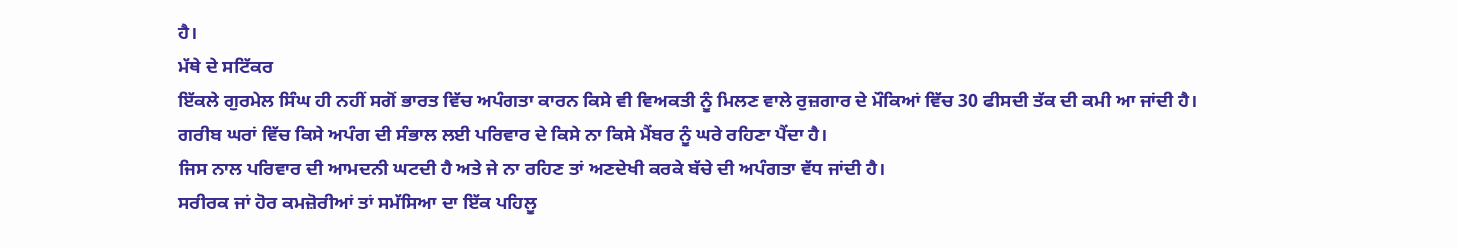ਹੈ।
ਮੱਥੇ ਦੇ ਸਟਿੱਕਰ
ਇੱਕਲੇ ਗੁਰਮੇਲ ਸਿੰਘ ਹੀ ਨਹੀਂ ਸਗੋਂ ਭਾਰਤ ਵਿੱਚ ਅਪੰਗਤਾ ਕਾਰਨ ਕਿਸੇ ਵੀ ਵਿਅਕਤੀ ਨੂੰ ਮਿਲਣ ਵਾਲੇ ਰੁਜ਼ਗਾਰ ਦੇ ਮੌਕਿਆਂ ਵਿੱਚ 30 ਫੀਸਦੀ ਤੱਕ ਦੀ ਕਮੀ ਆ ਜਾਂਦੀ ਹੈ।
ਗਰੀਬ ਘਰਾਂ ਵਿੱਚ ਕਿਸੇ ਅਪੰਗ ਦੀ ਸੰਭਾਲ ਲਈ ਪਰਿਵਾਰ ਦੇ ਕਿਸੇ ਨਾ ਕਿਸੇ ਮੈਂਬਰ ਨੂੰ ਘਰੇ ਰਹਿਣਾ ਪੈਂਦਾ ਹੈ।
ਜਿਸ ਨਾਲ ਪਰਿਵਾਰ ਦੀ ਆਮਦਨੀ ਘਟਦੀ ਹੈ ਅਤੇ ਜੇ ਨਾ ਰਹਿਣ ਤਾਂ ਅਣਦੇਖੀ ਕਰਕੇ ਬੱਚੇ ਦੀ ਅਪੰਗਤਾ ਵੱਧ ਜਾਂਦੀ ਹੈ।
ਸਰੀਰਕ ਜਾਂ ਹੋਰ ਕਮਜ਼ੋਰੀਆਂ ਤਾਂ ਸਮੱਸਿਆ ਦਾ ਇੱਕ ਪਹਿਲੂ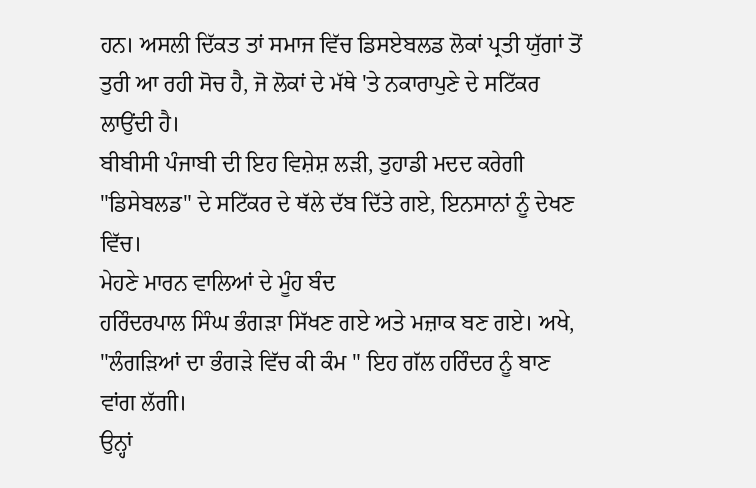ਹਨ। ਅਸਲੀ ਦਿੱਕਤ ਤਾਂ ਸਮਾਜ ਵਿੱਚ ਡਿਸਏਬਲਡ ਲੋਕਾਂ ਪ੍ਰਤੀ ਯੁੱਗਾਂ ਤੋਂ ਤੁਰੀ ਆ ਰਹੀ ਸੋਚ ਹੈ, ਜੋ ਲੋਕਾਂ ਦੇ ਮੱਥੇ 'ਤੇ ਨਕਾਰਾਪੁਣੇ ਦੇ ਸਟਿੱਕਰ ਲਾਉਂਦੀ ਹੈ।
ਬੀਬੀਸੀ ਪੰਜਾਬੀ ਦੀ ਇਹ ਵਿਸ਼ੇਸ਼ ਲੜੀ, ਤੁਹਾਡੀ ਮਦਦ ਕਰੇਗੀ "ਡਿਸੇਬਲਡ" ਦੇ ਸਟਿੱਕਰ ਦੇ ਥੱਲੇ ਦੱਬ ਦਿੱਤੇ ਗਏ, ਇਨਸਾਨਾਂ ਨੂੰ ਦੇਖਣ ਵਿੱਚ।
ਮੇਹਣੇ ਮਾਰਨ ਵਾਲਿਆਂ ਦੇ ਮੂੰਹ ਬੰਦ
ਹਰਿੰਦਰਪਾਲ ਸਿੰਘ ਭੰਗੜਾ ਸਿੱਖਣ ਗਏ ਅਤੇ ਮਜ਼ਾਕ ਬਣ ਗਏ। ਅਖੇ, "ਲੰਗੜਿਆਂ ਦਾ ਭੰਗੜੇ ਵਿੱਚ ਕੀ ਕੰਮ " ਇਹ ਗੱਲ ਹਰਿੰਦਰ ਨੂੰ ਬਾਣ ਵਾਂਗ ਲੱਗੀ।
ਉਨ੍ਹਾਂ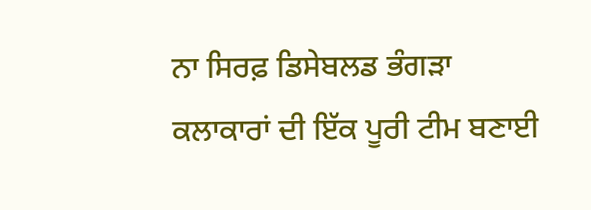ਨਾ ਸਿਰਫ਼ ਡਿਸੇਬਲਡ ਭੰਗੜਾ ਕਲਾਕਾਰਾਂ ਦੀ ਇੱਕ ਪੂਰੀ ਟੀਮ ਬਣਾਈ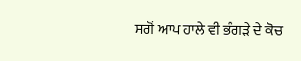ਸਗੋਂ ਆਪ ਹਾਲੇ ਵੀ ਭੰਗੜੇ ਦੇ ਕੋਚ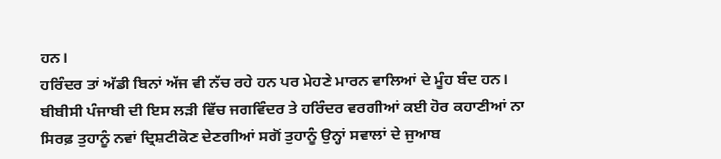ਹਨ।
ਹਰਿੰਦਰ ਤਾਂ ਅੱਡੀ ਬਿਨਾਂ ਅੱਜ ਵੀ ਨੱਚ ਰਹੇ ਹਨ ਪਰ ਮੇਹਣੇ ਮਾਰਨ ਵਾਲਿਆਂ ਦੇ ਮੂੰਹ ਬੰਦ ਹਨ।
ਬੀਬੀਸੀ ਪੰਜਾਬੀ ਦੀ ਇਸ ਲੜੀ ਵਿੱਚ ਜਗਵਿੰਦਰ ਤੇ ਹਰਿੰਦਰ ਵਰਗੀਆਂ ਕਈ ਹੋਰ ਕਹਾਣੀਆਂ ਨਾ ਸਿਰਫ਼ ਤੁਹਾਨੂੰ ਨਵਾਂ ਦ੍ਰਿਸ਼ਟੀਕੋਣ ਦੇਣਗੀਆਂ ਸਗੋਂ ਤੁਹਾਨੂੰ ਉਨ੍ਹਾਂ ਸਵਾਲਾਂ ਦੇ ਜੁਆਬ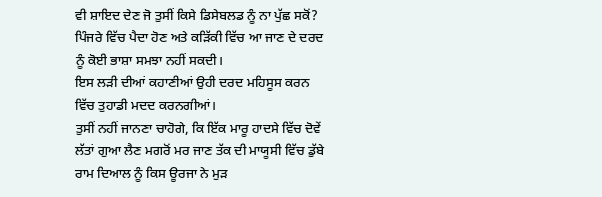ਵੀ ਸ਼ਾਇਦ ਦੇਣ ਜੋ ਤੁਸੀਂ ਕਿਸੇ ਡਿਸੇਬਲਡ ਨੂੰ ਨਾ ਪੁੱਛ ਸਕੋਂ?
ਪਿੰਜਰੇ ਵਿੱਚ ਪੈਦਾ ਹੋਣ ਅਤੇ ਕੜਿੱਕੀ ਵਿੱਚ ਆ ਜਾਣ ਦੇ ਦਰਦ ਨੂੰ ਕੋਈ ਭਾਸ਼ਾ ਸਮਝਾ ਨਹੀਂ ਸਕਦੀ।
ਇਸ ਲੜੀ ਦੀਆਂ ਕਹਾਣੀਆਂ ਉਹੀ ਦਰਦ ਮਹਿਸੂਸ ਕਰਨ ਵਿੱਚ ਤੁਹਾਡੀ ਮਦਦ ਕਰਨਗੀਆਂ।
ਤੁਸੀਂ ਨਹੀਂ ਜਾਨਣਾ ਚਾਹੋਗੇ, ਕਿ ਇੱਕ ਮਾਰੂ ਹਾਦਸੇ ਵਿੱਚ ਦੋਵੇਂ ਲੱਤਾਂ ਗੁਆ ਲੈਣ ਮਗਰੋਂ ਮਰ ਜਾਣ ਤੱਕ ਦੀ ਮਾਯੂਸੀ ਵਿੱਚ ਡੁੱਬੇ ਰਾਮ ਦਿਆਲ ਨੂੰ ਕਿਸ ਊਰਜਾ ਨੇ ਮੁੜ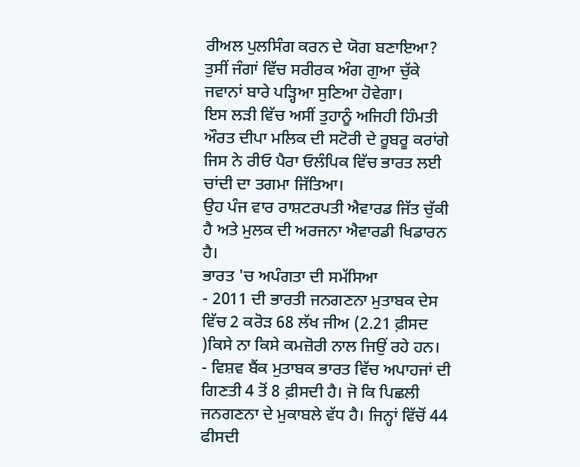ਰੀਅਲ ਪੁਲਸਿੰਗ ਕਰਨ ਦੇ ਯੋਗ ਬਣਾਇਆ?
ਤੁਸੀਂ ਜੰਗਾਂ ਵਿੱਚ ਸਰੀਰਕ ਅੰਗ ਗੁਆ ਚੁੱਕੇ ਜਵਾਨਾਂ ਬਾਰੇ ਪੜ੍ਹਿਆ ਸੁਣਿਆ ਹੋਵੇਗਾ।
ਇਸ ਲੜੀ ਵਿੱਚ ਅਸੀਂ ਤੁਹਾਨੂੰ ਅਜਿਹੀ ਹਿੰਮਤੀ ਔਰਤ ਦੀਪਾ ਮਲਿਕ ਦੀ ਸਟੋਰੀ ਦੇ ਰੂਬਰੂ ਕਰਾਂਗੇ ਜਿਸ ਨੇ ਰੀਓ ਪੈਰਾ ਓਲੰਪਿਕ ਵਿੱਚ ਭਾਰਤ ਲਈ ਚਾਂਦੀ ਦਾ ਤਗਮਾ ਜਿੱਤਿਆ।
ਉਹ ਪੰਜ ਵਾਰ ਰਾਸ਼ਟਰਪਤੀ ਐਵਾਰਡ ਜਿੱਤ ਚੁੱਕੀ ਹੈ ਅਤੇ ਮੁਲਕ ਦੀ ਅਰਜਨਾ ਐਵਾਰਡੀ ਖਿਡਾਰਨ ਹੈ।
ਭਾਰਤ 'ਚ ਅਪੰਗਤਾ ਦੀ ਸਮੱਸਿਆ
- 2011 ਦੀ ਭਾਰਤੀ ਜਨਗਣਨਾ ਮੁਤਾਬਕ ਦੇਸ ਵਿੱਚ 2 ਕਰੋੜ 68 ਲੱਖ ਜੀਅ (2.21 ਫ਼ੀਸਦ )ਕਿਸੇ ਨਾ ਕਿਸੇ ਕਮਜ਼ੋਰੀ ਨਾਲ ਜਿਉਂ ਰਹੇ ਹਨ।
- ਵਿਸ਼ਵ ਬੈਂਕ ਮੁਤਾਬਕ ਭਾਰਤ ਵਿੱਚ ਅਪਾਹਜਾਂ ਦੀ ਗਿਣਤੀ 4 ਤੋਂ 8 ਫ਼ੀਸਦੀ ਹੈ। ਜੋ ਕਿ ਪਿਛਲੀ ਜਨਗਣਨਾ ਦੇ ਮੁਕਾਬਲੇ ਵੱਧ ਹੈ। ਜਿਨ੍ਹਾਂ ਵਿੱਚੋਂ 44 ਫੀਸਦੀ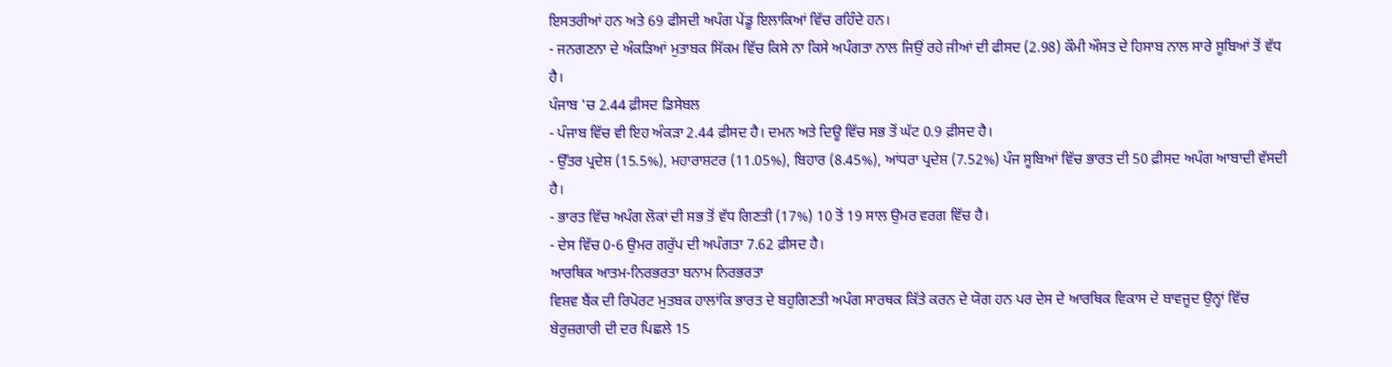ਇਸਤਰੀਆਂ ਹਨ ਅਤੇ 69 ਫੀਸਦੀ ਅਪੰਗ ਪੇਂਡੂ ਇਲਾਕਿਆਂ ਵਿੱਚ ਰਹਿੰਦੇ ਹਨ।
- ਜਨਗਣਨਾ ਦੇ ਅੰਕੜਿਆਂ ਮੁਤਾਬਕ ਸਿੱਕਮ ਵਿੱਚ ਕਿਸੇ ਨਾ ਕਿਸੇ ਅਪੰਗਤਾ ਨਾਲ ਜਿਉਂ ਰਹੇ ਜੀਆਂ ਦੀ ਫੀਸਦ (2.98) ਕੌਮੀ ਔਸਤ ਦੇ ਹਿਸਾਬ ਨਾਲ ਸਾਰੇ ਸੂਬਿਆਂ ਤੋਂ ਵੱਧ ਹੈ।
ਪੰਜਾਬ 'ਚ 2.44 ਫ਼ੀਸਦ ਡਿਸੇਬਲ
- ਪੰਜਾਬ ਵਿੱਚ ਵੀ ਇਹ ਅੰਕੜਾ 2.44 ਫ਼ੀਸਦ ਹੈ। ਦਮਨ ਅਤੇ ਦਿਊ ਵਿੱਚ ਸਭ ਤੋਂ ਘੱਟ 0.9 ਫ਼ੀਸਦ ਹੈ।
- ਉੱਤਰ ਪ੍ਰਦੇਸ਼ (15.5%), ਮਹਾਰਾਸ਼ਟਰ (11.05%), ਬਿਹਾਰ (8.45%), ਆਂਧਰਾ ਪ੍ਰਦੇਸ਼ (7.52%) ਪੰਜ ਸੂਬਿਆਂ ਵਿੱਚ ਭਾਰਤ ਦੀ 50 ਫ਼ੀਸਦ ਅਪੰਗ ਆਬਾਦੀ ਵੱਸਦੀ ਹੈ।
- ਭਾਰਤ ਵਿੱਚ ਅਪੰਗ ਲੋਕਾਂ ਦੀ ਸਭ ਤੋਂ ਵੱਧ ਗਿਣਤੀ (17%) 10 ਤੋਂ 19 ਸਾਲ ਉਮਰ ਵਰਗ ਵਿੱਚ ਹੈ।
- ਦੇਸ ਵਿੱਚ 0-6 ਉਮਰ ਗਰੁੱਪ ਦੀ ਅਪੰਗਤਾ 7.62 ਫ਼ੀਸਦ ਹੈ।
ਆਰਥਿਕ ਆਤਮ-ਨਿਰਭਰਤਾ ਬਨਾਮ ਨਿਰਭਰਤਾ
ਵਿਸ਼ਵ ਬੈਂਕ ਦੀ ਰਿਪੋਰਟ ਮੁਤਬਕ ਹਾਲਾਂਕਿ ਭਾਰਤ ਦੇ ਬਹੁਗਿਣਤੀ ਅਪੰਗ ਸਾਰਥਕ ਕਿੱਤੇ ਕਰਨ ਦੇ ਯੋਗ ਹਨ ਪਰ ਦੇਸ ਦੇ ਆਰਥਿਕ ਵਿਕਾਸ ਦੇ ਬਾਵਜੂਦ ਉਨ੍ਹਾਂ ਵਿੱਚ ਬੇਰੁਜ਼ਗਾਰੀ ਦੀ ਦਰ ਪਿਛਲੇ 15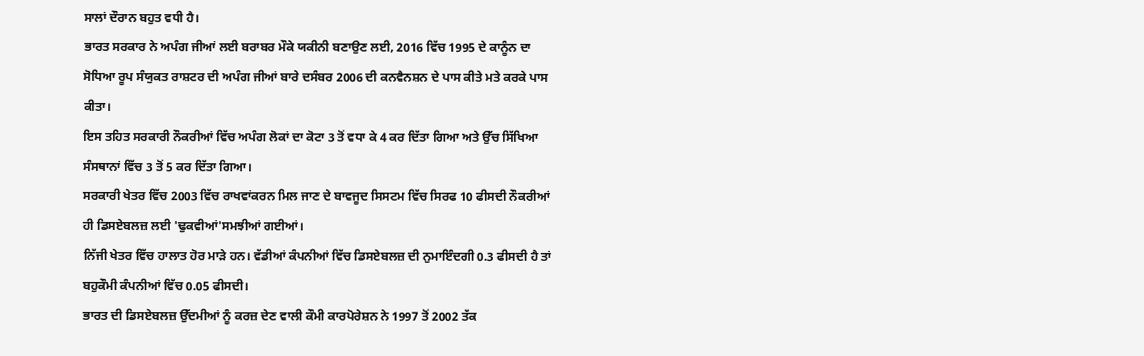ਸਾਲਾਂ ਦੌਰਾਨ ਬਹੁਤ ਵਧੀ ਹੈ।
ਭਾਰਤ ਸਰਕਾਰ ਨੇ ਅਪੰਗ ਜੀਆਂ ਲਈ ਬਰਾਬਰ ਮੌਕੇ ਯਕੀਨੀ ਬਣਾਉਣ ਲਈ, 2016 ਵਿੱਚ 1995 ਦੇ ਕਾਨੂੰਨ ਦਾ ਸੋਧਿਆ ਰੂਪ ਸੰਯੁਕਤ ਰਾਸ਼ਟਰ ਦੀ ਅਪੰਗ ਜੀਆਂ ਬਾਰੇ ਦਸੰਬਰ 2006 ਦੀ ਕਨਵੈਨਸ਼ਨ ਦੇ ਪਾਸ ਕੀਤੇ ਮਤੇ ਕਰਕੇ ਪਾਸ ਕੀਤਾ।
ਇਸ ਤਹਿਤ ਸਰਕਾਰੀ ਨੌਕਰੀਆਂ ਵਿੱਚ ਅਪੰਗ ਲੋਕਾਂ ਦਾ ਕੋਟਾ 3 ਤੋਂ ਵਧਾ ਕੇ 4 ਕਰ ਦਿੱਤਾ ਗਿਆ ਅਤੇ ਉੱਚ ਸਿੱਖਿਆ ਸੰਸਥਾਨਾਂ ਵਿੱਚ 3 ਤੋਂ 5 ਕਰ ਦਿੱਤਾ ਗਿਆ।
ਸਰਕਾਰੀ ਖੇਤਰ ਵਿੱਚ 2003 ਵਿੱਚ ਰਾਖਵਾਂਕਰਨ ਮਿਲ ਜਾਣ ਦੇ ਬਾਵਜੂਦ ਸਿਸਟਮ ਵਿੱਚ ਸਿਰਫ 10 ਫੀਸਦੀ ਨੌਕਰੀਆਂ ਹੀ ਡਿਸਏਬਲਜ਼ ਲਈ 'ਢੁਕਵੀਆਂ'ਸਮਝੀਆਂ ਗਈਆਂ।
ਨਿੱਜੀ ਖੇਤਰ ਵਿੱਚ ਹਾਲਾਤ ਹੋਰ ਮਾੜੇ ਹਨ। ਵੱਡੀਆਂ ਕੰਪਨੀਆਂ ਵਿੱਚ ਡਿਸਏਬਲਜ਼ ਦੀ ਨੁਮਾਇੰਦਗੀ 0.3 ਫੀਸਦੀ ਹੈ ਤਾਂ ਬਹੁਕੌਮੀ ਕੰਪਨੀਆਂ ਵਿੱਚ 0.05 ਫੀਸਦੀ।
ਭਾਰਤ ਦੀ ਡਿਸਏਬਲਜ਼ ਉੱਦਮੀਆਂ ਨੂੰ ਕਰਜ਼ ਦੇਣ ਵਾਲੀ ਕੌਮੀ ਕਾਰਪੋਰੇਸ਼ਨ ਨੇ 1997 ਤੋਂ 2002 ਤੱਕ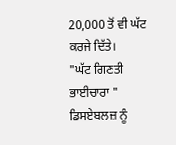20,000 ਤੋਂ ਵੀ ਘੱਟ ਕਰਜੇ ਦਿੱਤੇ।
"ਘੱਟ ਗਿਣਤੀ ਭਾਈਚਾਰਾ "
ਡਿਸਏਬਲਜ਼ ਨੂੰ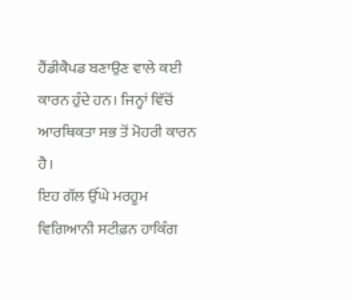ਹੈਂਡੀਕੈਪਡ ਬਣਾਉਣ ਵਾਲੇ ਕਈ ਕਾਰਨ ਹੁੰਦੇ ਹਨ। ਜਿਨ੍ਹਾਂ ਵਿੱਚੋਂ ਆਰਥਿਕਤਾ ਸਭ ਤੋਂ ਮੋਹਰੀ ਕਾਰਨ ਹੈ।
ਇਹ ਗੱਲ ਉੱਘੇ ਮਰਹੂਮ ਵਿਗਿਆਨੀ ਸਟੀਫ਼ਨ ਹਾਕਿੰਗ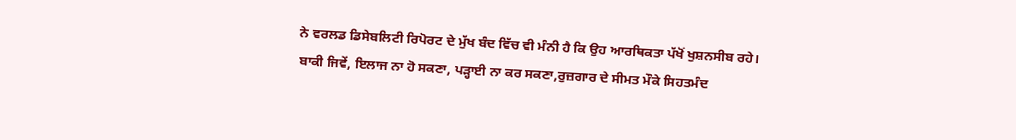ਨੇ ਵਰਲਡ ਡਿਸੇਬਲਿਟੀ ਰਿਪੋਰਟ ਦੇ ਮੁੱਖ ਬੰਦ ਵਿੱਚ ਵੀ ਮੰਨੀ ਹੈ ਕਿ ਉਹ ਆਰਥਿਕਤਾ ਪੱਖੋਂ ਖੁਸ਼ਨਸੀਬ ਰਹੇ।
ਬਾਕੀ ਜਿਵੇਂ, ਇਲਾਜ ਨਾ ਹੋ ਸਕਣਾ, ਪੜ੍ਹਾਈ ਨਾ ਕਰ ਸਕਣਾ,ਰੁਜ਼ਗਾਰ ਦੇ ਸੀਮਤ ਮੌਕੇ ਸਿਹਤਮੰਦ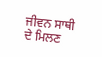ਜੀਵਨ ਸਾਥੀ ਦੇ ਮਿਲਣ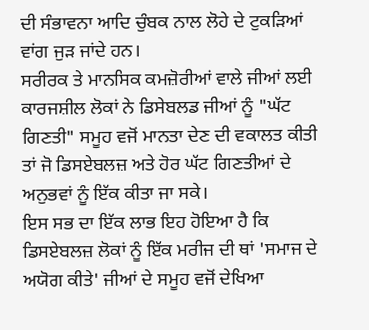ਦੀ ਸੰਭਾਵਨਾ ਆਦਿ ਚੁੰਬਕ ਨਾਲ ਲੋਹੇ ਦੇ ਟੁਕੜਿਆਂ ਵਾਂਗ ਜੁੜ ਜਾਂਦੇ ਹਨ।
ਸਰੀਰਕ ਤੇ ਮਾਨਸਿਕ ਕਮਜ਼ੋਰੀਆਂ ਵਾਲੇ ਜੀਆਂ ਲਈ ਕਾਰਜਸ਼ੀਲ ਲੋਕਾਂ ਨੇ ਡਿਸੇਬਲਡ ਜੀਆਂ ਨੂੰ "ਘੱਟ ਗਿਣਤੀ" ਸਮੂਹ ਵਜੋਂ ਮਾਨਤਾ ਦੇਣ ਦੀ ਵਕਾਲਤ ਕੀਤੀ ਤਾਂ ਜੋ ਡਿਸਏਬਲਜ਼ ਅਤੇ ਹੋਰ ਘੱਟ ਗਿਣਤੀਆਂ ਦੇ ਅਨੁਭਵਾਂ ਨੂੰ ਇੱਕ ਕੀਤਾ ਜਾ ਸਕੇ।
ਇਸ ਸਭ ਦਾ ਇੱਕ ਲਾਭ ਇਹ ਹੋਇਆ ਹੈ ਕਿ ਡਿਸਏਬਲਜ਼ ਲੋਕਾਂ ਨੂੰ ਇੱਕ ਮਰੀਜ ਦੀ ਥਾਂ 'ਸਮਾਜ ਦੇ ਅਯੋਗ ਕੀਤੇ' ਜੀਆਂ ਦੇ ਸਮੂਹ ਵਜੋਂ ਦੇਖਿਆ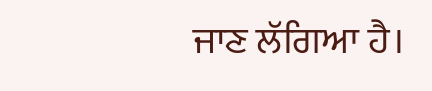ਜਾਣ ਲੱਗਿਆ ਹੈ।